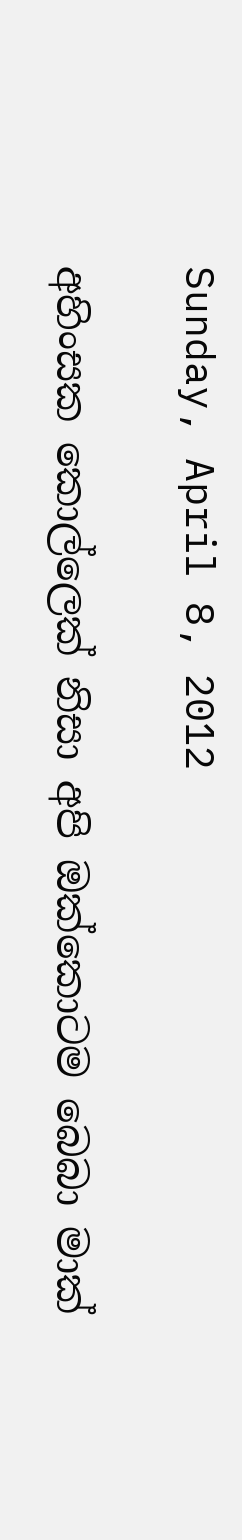Sunday, April 8, 2012

අහිංසක කොල්ලෙක් නිසා අපි ඔක්කොටම බෙබා මාක්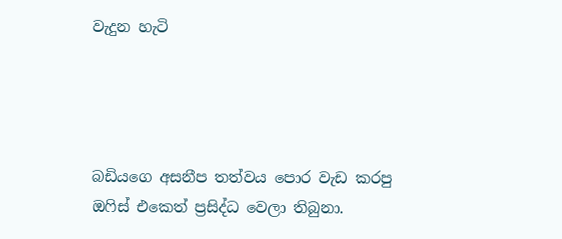වැදුන හැටි




බඩියගෙ අසනීප තත්වය පොර වැඩ කරපු ඔෆිස් එකෙත් ප්‍රසිද්ධ වෙලා තිබුනා.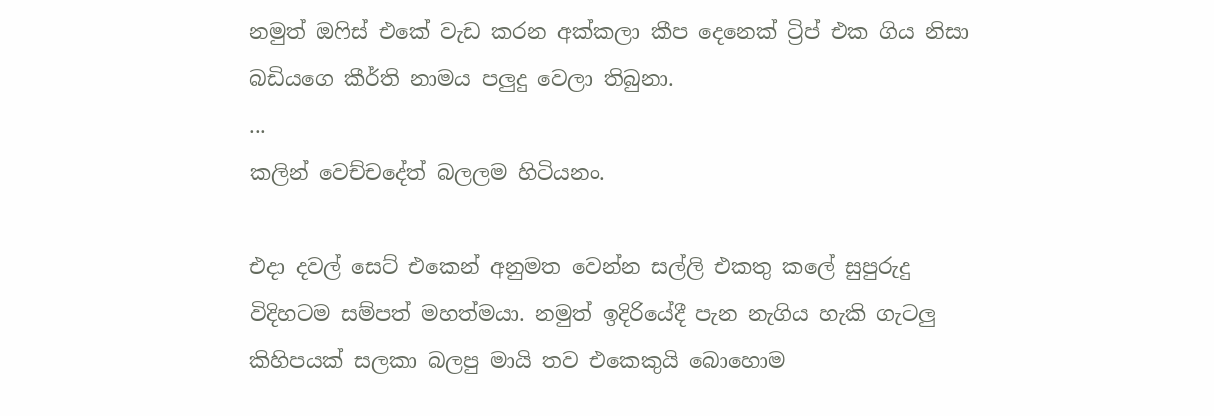නමුත් ඔෆිස් එකේ වැඩ කරන අක්කලා කීප දෙනෙක් ට්‍රිප් එක ගිය නිසා බඩියගෙ කීර්ති නාමය පලුදු වෙලා තිබුනා.
...
කලින් වෙච්චදේත් බලලම හිටියනං.

එදා දවල් සෙට් එකෙන් අනුමත වෙන්න සල්ලි එකතු කලේ සුපුරුදු විදිහටම සම්පත් මහත්මයා. නමුත් ඉදිරියේදී පැන නැගිය හැකි ගැටලු කිහිපයක් සලකා බලපු මායි තව එකෙකුයි බොහොම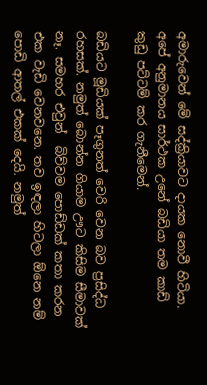අමාරුවෙන් මේ සද්ක්‍රියාවට දායක නොවී හිටියා. අපේ අනුමානය සාර්ථක උනේ බඩියා තම කාඩ් කුඩු පට්ටම් කර ගැනීමෙන්.

බඩියට මූඩියක් පෑගුනත් වෙරි වෙන බව ප්‍රසිද්ධ රහසක්. නමුත් බොන්න ගියාම ඌට කිසිම සීමාවක් නෑ. සමහර එවුන්  බිව්වම පොඩ්ඩක් කතා කරන එක වැඩි වෙනවනෙ. තව ඉඳලා හිටලා ඕනෙ නම් පොඩි ආතල් එකක් දෙයි. නමුත්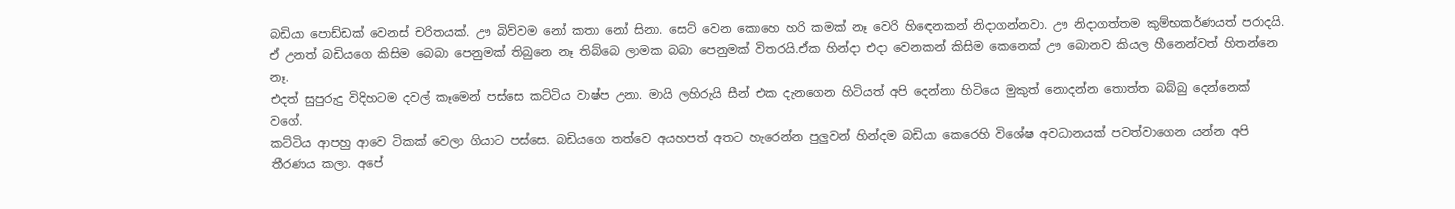බඩියා පොඩ්ඩක් වෙනස් චරිතයක්. ඌ බිව්වම නෝ කතා නෝ සිනා. සෙට් වෙන කොහෙ හරි කමක් නෑ වෙරි හිඳෙනකන් නිදාගන්නවා. ඌ නිදාගත්තම කුම්භකර්ණයත් පරාදයි.
ඒ උනත් බඩියගෙ කිසිම බෙබා පෙනුමක් තිබුනෙ නෑ තිබ්බෙ ලාමක බබා පෙනුමක් විතරයි.ඒක හින්දා එදා වෙනකන් කිසිම කෙනෙක් ඌ බොනව කියල හීනෙන්වත් හිතන්නෙ නෑ.
එදත් සුපුරුදු විදිහටම දවල් කෑමෙන් පස්සෙ කට්ටිය වාෂ්ප උනා. මායි ලහිරුයි සීන් එක දැනගෙන හිටියත් අපි දෙන්නා හිටියෙ මුකුත් නොදන්න තොත්ත බබ්බු දෙන්නෙක් වගේ.
කට්ටිය ආපහු ආවෙ ටිකක් වෙලා ගියාට පස්සෙ. බඩියගෙ තත්වෙ අයහපත් අතට හැරෙන්න පුලුවන් හින්දම බඩියා කෙරෙහි විශේෂ අවධානයක් පවත්වාගෙන යන්න අපි තීරණය කලා. අපේ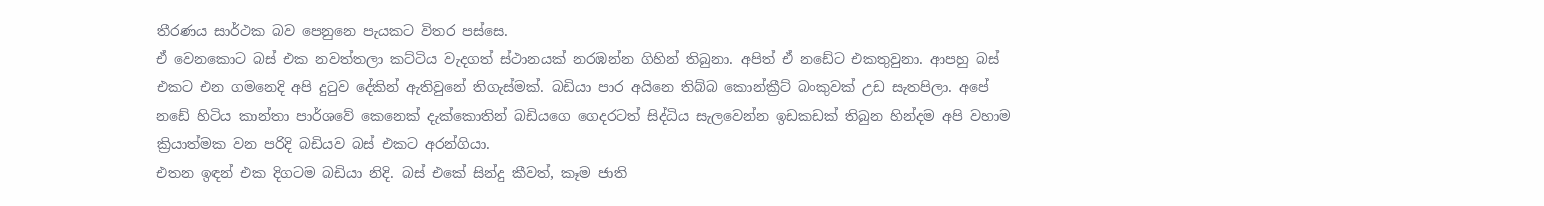තීරණය සාර්ථක බව පෙනුනෙ පැයකට විතර පස්සෙ.
ඒ වෙනකොට බස් එක නවත්තලා කට්ටිය වැදගත් ස්ථානයක් නරඹන්න ගිහින් තිබුනා. අපිත් ඒ නඩේට එකතුවුනා. ආපහු බස් එකට එන ගමනෙදි අපි දුටුව දේකින් ඇතිවුනේ තිගැස්මක්. බඩියා පාර අයිනෙ තිබ්බ කොන්ක්‍රීට් බංකුවක් උඩ සැතපිලා. අපේ නඩේ හිටිය කාන්තා පාර්ශවේ කෙනෙක් දැක්කොතින් බඩියගෙ ගෙදරටත් සිද්ධිය සැලවෙන්න ඉඩකඩක් තිබුන හින්දම අපි වහාම ක්‍රියාත්මක වන පරිදි බඩියව බස් එකට අරන්ගියා.
එතන ඉඳන් එක දිගටම බඩියා නිදි. බස් එකේ සින්දු කීවත්, කෑම ජාති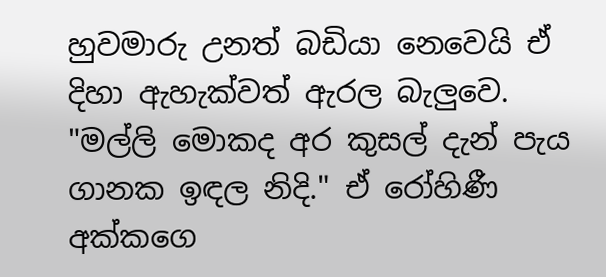හුවමාරු උනත් බඩියා නෙවෙයි ඒ දිහා ඇහැක්වත් ඇරල බැලුවෙ.
"මල්ලි මොකද අර කුසල් දැන් පැය ගානක ඉඳල නිදි." ඒ රෝහිණී අක්කගෙ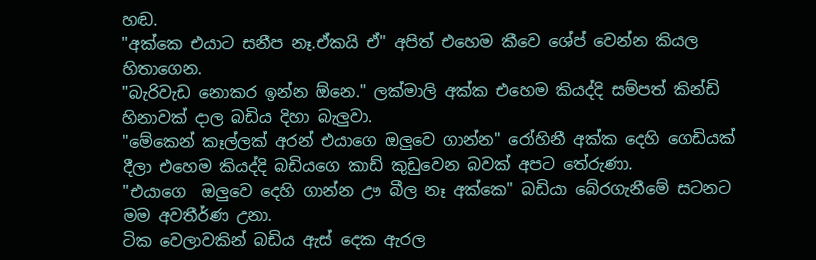හඬ.
"අක්කෙ එයාට සනීප නෑ.ඒකයි ඒ" අපිත් එහෙම කීවෙ ශේප් වෙන්න කියල හිතාගෙන.
"බැරිවැඩ නොකර ඉන්න ඕනෙ." ලක්මාලි අක්ක එහෙම කියද්දි සම්පත් කින්ඩි හිනාවක් දාල බඩිය දිහා බැලුවා.
"මේකෙන් කෑල්ලක් අරන් එයාගෙ ඔලුවෙ ගාන්න" රෝහිනී අක්ක දෙහි ගෙඩියක් දීලා එහෙම කියද්දි බඩියගෙ කාඩ් කුඩුවෙන බවක් අපට තේරුණා.
"එයාගෙ  ඔලුවෙ දෙහි ගාන්න ඌ බීල නෑ අක්කෙ" බඩියා බේරගැනීමේ සටනට මම අවතීර්ණ උනා.
ටික වෙලාවකින් බඩිය ඇස් දෙක ඇරල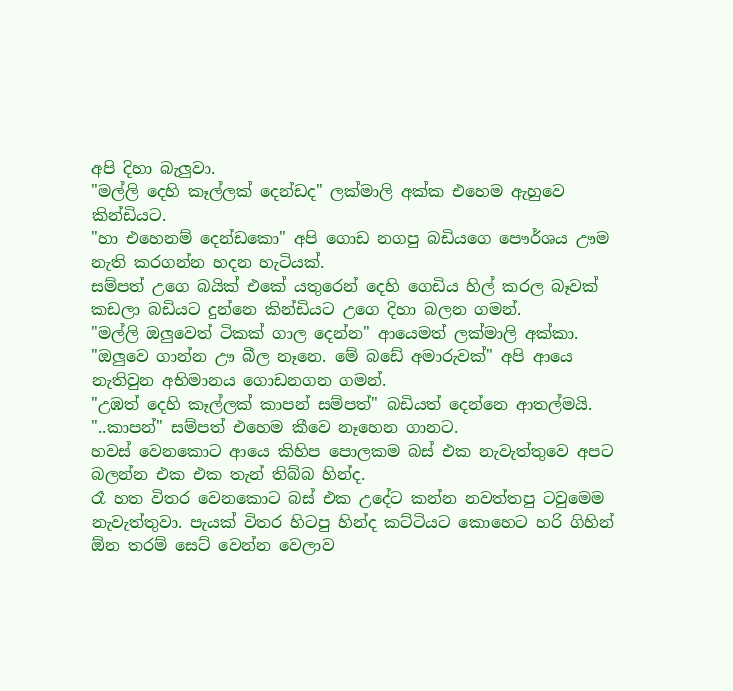අපි දිහා බැලුවා.
"මල්ලි දෙහි කෑල්ලක් දෙන්ඩද" ලක්මාලි අක්ක එහෙම ඇහුවෙ කින්ඩියට.
"හා එහෙනම් දෙන්ඩකො" අපි ගොඩ නගපු බඩියගෙ පෞර්ශය ඌම නැති කරගන්න හදන හැටියක්.
සම්පත් උගෙ බයික් එකේ යතුරෙන් දෙහි ගෙඩිය හිල් කරල බෑවක් කඩලා බඩියට දුන්නෙ කින්ඩියට උගෙ දිහා බලන ගමන්.
"මල්ලි ඔලුවෙත් ටිකක් ගාල දෙන්න" ආයෙමත් ලක්මාලි අක්කා.
"ඔලුවෙ ගාන්න ඌ බීල නෑනෙ. මේ බඩේ අමාරුවක්" අපි ආයෙ නැතිවුන අභිමානය ගොඩනගන ගමන්.
"උඹත් දෙහි කෑල්ලක් කාපන් සම්පත්" බඩියත් දෙන්නෙ ආතල්මයි.
"..කාපන්" සම්පත් එහෙම කීවෙ නෑහෙන ගානට.
හවස් වෙනකොට ආයෙ කිහිප පොලකම බස් එක නැවැත්තුවෙ අපට බලන්න එක එක තැන් තිබ්බ හින්ද.
රෑ හත විතර වෙනකොට බස් එක උදේට කන්න නවත්තපු ටවුමෙම නැවැත්තුවා. පැයක් විතර හිටපු හින්ද කට්ටියට කොහෙට හරි ගිහින් ඕන තරම් සෙට් වෙන්න වෙලාව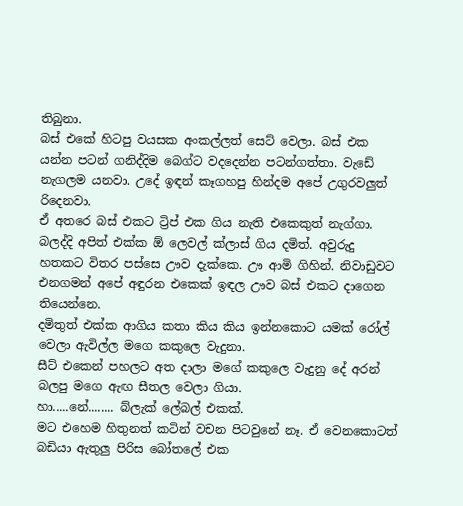තිබුනා.
බස් එකේ හිටපු වයසක අංකල්ලත් සෙට් වෙලා. බස් එක යන්න පටන් ගනිද්දිම බෙග්ට වදදෙන්න පටන්ගත්තා. වැඩේ නැගලම යනවා. උදේ ඉඳන් කෑගහපු හින්දම අපේ උගුරවලුත් රිදෙනවා.
ඒ අතරෙ බස් එකට ට්‍රිප් එක ගිය නැති එකෙකුත් නැග්ගා.
බලද්දි අපිත් එක්ක ඕ ලෙවල් ක්ලාස් ගිය දමිත්. අවුරුදු හතකට විතර පස්සෙ ඌව දැක්කෙ. ඌ ආමි ගිහින්. නිවාඩුවට එනගමන් අපේ අඳුරන එකෙක් ඉඳල ඌව බස් එකට දාගෙන තියෙන්නෙ.
දමිතුත් එක්ක ආගිය කතා කිය කිය ඉන්නකොට යමක් රෝල් වෙලා ඇවිල්ල මගෙ කකුලෙ වැදුනා.
සීට් එකෙන් පහලට අත දාලා මගේ කකුලෙ වැදුනු දේ අරන් බලපු මගෙ ඇඟ සීතල වෙලා ගියා.
හා.....නේ........ බ්ලැක් ලේබල් එකක්.
මට එහෙම හිතුනත් කටින් වචන පිටවුනේ නෑ. ඒ වෙනකොටත් බඩියා ඇතුලු පිරිස බෝතලේ එක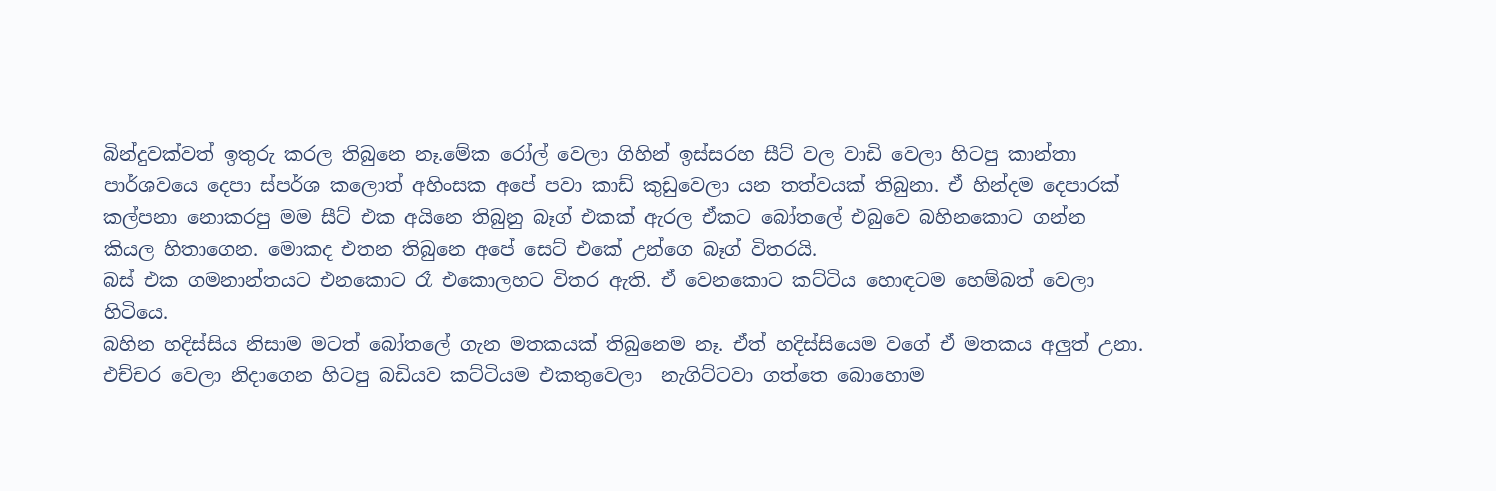බින්දුවක්වත් ඉතුරු කරල තිබුනෙ නෑ.මේක රෝල් වෙලා ගිහින් ඉස්සරහ සීට් වල වාඩි වෙලා හිටපු කාන්තා පාර්ශවයෙ දෙපා ස්පර්ශ කලොත් අහිංසක අපේ පවා කාඩ් කුඩුවෙලා යන තත්වයක් තිබුනා. ඒ හින්දම දෙපාරක් කල්පනා නොකරපු මම සීට් එක අයිනෙ තිබුනු බෑග් එකක් ඇරල ඒකට බෝතලේ එබුවෙ බහිනකොට ගන්න කියල හිතාගෙන. මොකද එතන තිබුනෙ අපේ සෙට් එකේ උන්ගෙ බෑග් විතරයි.
බස් එක ගමනාන්තයට එනකොට රෑ එකොලහට විතර ඇති. ඒ වෙනකොට කට්ටිය හොඳටම හෙම්බත් වෙලා හිටියෙ.
බහින හදිස්සිය නිසාම මටත් බෝතලේ ගැන මතකයක් තිබුනෙම නෑ. ඒත් හදිස්සියෙම වගේ ඒ මතකය අලුත් උනා.
එච්චර වෙලා නිදාගෙන හිටපු බඩියව කට්ටියම එකතුවෙලා  නැගිට්ටවා ගත්තෙ බොහොම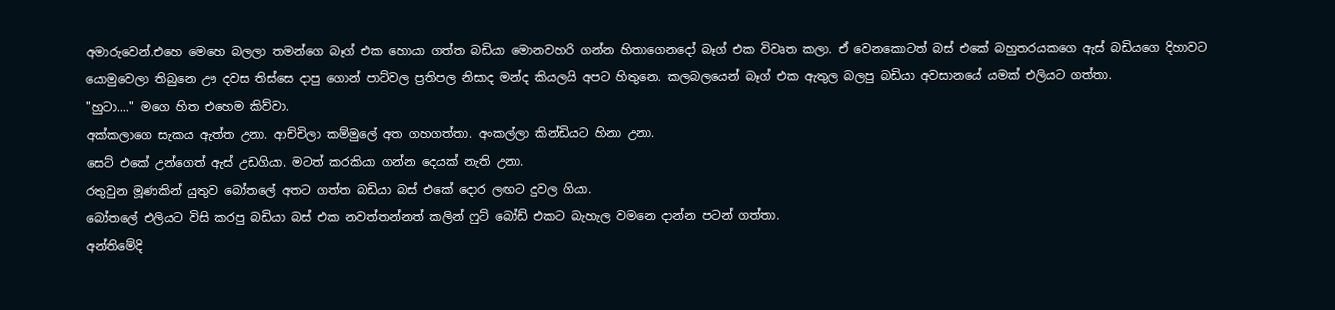අමාරුවෙන්.එහෙ මෙහෙ බලලා තමන්ගෙ බෑග් එක හොයා ගත්ත බඩියා මොනවහරි ගන්න හිතාගෙනදෝ බෑග් එක විවෘත කලා. ඒ වෙනකොටත් බස් එකේ බහුතරයකගෙ ඇස් බඩියගෙ දිහාවට යොමුවෙලා තිබුනෙ ඌ දවස තිස්සෙ දාපු ගොන් පාට්වල ප්‍රතිපල නිසාද මන්ද කියලයි අපට හිතුනෙ. කලබලයෙන් බෑග් එක ඇතුල බලපු බඩියා අවසානයේ යමක් එලියට ගත්තා.
"හුටා...." මගෙ හිත එහෙම කිව්වා.
අක්කලාගෙ සැකය ඇත්ත උනා. ආච්චිලා කම්මුලේ අත ගහගත්තා. අංකල්ලා කින්ඩියට හිනා උනා.
සෙට් එකේ උන්ගෙත් ඇස් උඩගියා. මටත් කරකියා ගන්න දෙයක් නැති උනා.
රතුවුන මූණකින් යුතුව බෝතලේ අතට ගත්ත බඩියා බස් එකේ දොර ලඟට දුවල ගියා.
බෝතලේ එලියට විසි කරපු බඩියා බස් එක නවත්තන්නත් කලින් ෆුට් බෝඩ් එකට බැහැල වමනෙ දාන්න පටන් ගත්තා.
අන්තිමේදි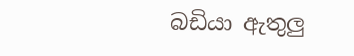බඩියා ඇතුලු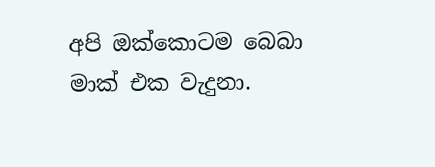අපි ඔක්කොටම බෙබා මාක් එක වැදුනා.